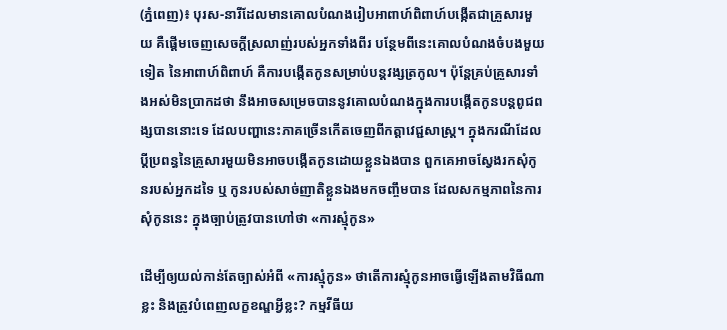(ភ្នំពេញ)៖ បុរស-នារីដែលមានគោលបំណងរៀបអាពាហ៍ពិពាហ៍បង្កើតជាគ្រួសារមួយ គឺផ្តើមចេញសេចក្តីស្រលាញ់របស់អ្នកទាំងពីរ បន្ថែមពីនេះគោលបំណងចំបងមួយទៀត នៃអាពាហ៍ពិពាហ៍ គឺការបង្កើតកូនសម្រាប់បន្តវង្សត្រកូល។ ប៉ុន្តែគ្រប់គ្រួសារទាំងអស់មិនប្រាកដថា នឹងអាចសម្រេចបាននូវគោលបំណងក្នុងការបង្កើតកូនបន្តពូជពង្សបាននោះទេ ដែលបញ្ហានេះភាគច្រើនកើតចេញពីកត្តាវេជ្ជសាស្រ្ត។ ក្នុងករណីដែលប្តីប្រពន្ធនៃគ្រួសារមួយមិនអាចបង្កើតកូនដោយខ្លួនឯងបាន ពួកគេអាចស្វែងរកសុំកូនរបស់អ្នកដទៃ ឬ កូនរបស់សាច់ញាតិខ្លួនឯងមកចញ្ចឹមបាន ដែលសកម្មភាពនៃការសុំកូននេះ ក្នុងច្បាប់ត្រូវបានហៅថា «ការស្មុំកូន»

ដើម្បីឲ្យយល់កាន់តែច្បាស់អំពី «ការស្មុំកូន» ថាតើការស្មុំកូនអាចធ្វើឡើងតាមវិធីណាខ្លះ និងត្រូវបំពេញលក្ខខណ្ឌអ្វីខ្លះ? កម្មវីធីយ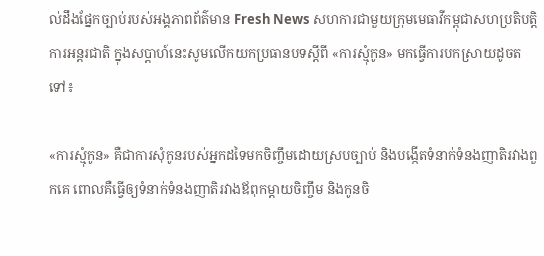ល់ដឹងផ្នែកច្បាប់របស់អង្គភាពព័ត៌មាន Fresh News សហការជាមួយក្រុមមេធាវីកម្ពុជាសហប្រតិបត្តិការអន្តរជាតិ ក្នុងសប្តាហ៍នេះសូមលើកយកប្រធានបទស្តីពី «ការស្មុំកូន» មកធ្វើការបកស្រាយដូចតទៅ៖

«ការស្មុំកូន» គឺជាការសុំកូនរបស់អ្នកដទៃមកចិញ្ចឹមដោយស្របច្បាប់ និងបង្កើតទំនាក់ទំនងញាតិរវាងពួកគេ ពោលគឺធ្វើឲ្យទំនាក់ទំនងញាតិរវាងឪពុកម្តាយចិញ្ចឹម និងកូនចិ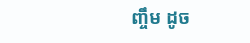ញ្ចឹម ដូច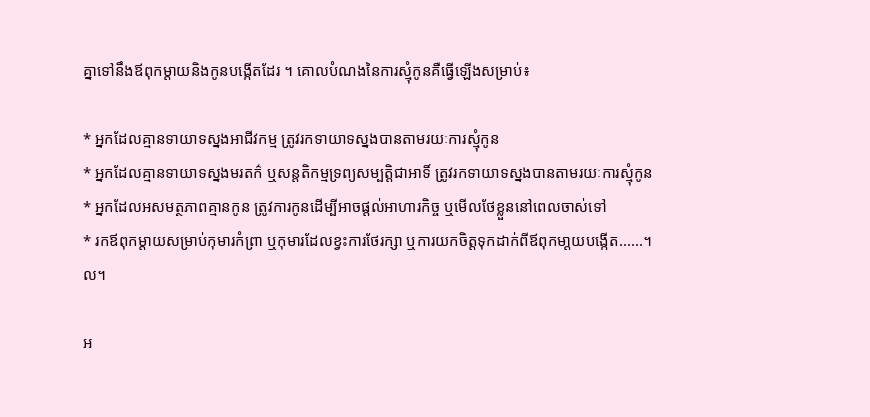គ្នាទៅនឹងឪពុកម្តាយនិងកូនបង្កើតដែរ ។ គោលបំណងនៃការស្មុំកូនគឺធ្វើឡើងសម្រាប់៖

* អ្នកដែលគ្មានទាយាទស្នងអាជីវកម្ម ត្រូវរកទាយាទស្នងបានតាមរយៈការស្មុំកូន
* អ្នកដែលគ្មានទាយាទស្នងមរតក៌ ឬសន្តតិកម្មទ្រព្យសម្បត្តិជាអាទិ៍ ត្រូវរកទាយាទស្នងបានតាមរយៈការស្មុំកូន
* អ្នកដែលអសមត្ថភាពគ្មានកូន ត្រូវការកូនដើម្បីអាចផ្តល់អាហារកិច្ច ឬមើលថែខ្លួននៅពេលចាស់ទៅ
* រកឪពុកម្តាយសម្រាប់កុមារកំព្រា ឬកុមារដែលខ្វះការថែរក្សា ឬការយកចិត្តទុកដាក់ពីឪពុកមា្តយបង្កើត......។ល។

អ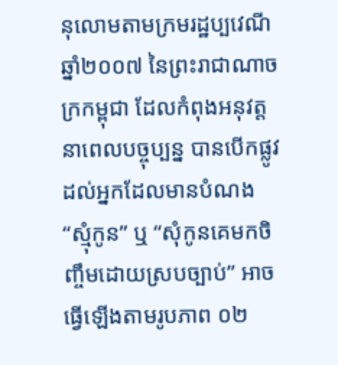នុលោមតាមក្រមរដ្ឋប្បវេណីឆ្នាំ២០០៧ នៃព្រះរាជាណាចក្រកម្ពុជា ដែលកំពុងអនុវត្តនាពេលបច្ចុប្បន្ន បានបើកផ្លូវដល់អ្នកដែលមានបំណង “ស្មុំកូន” ឬ “សុំកូនគេមកចិញ្ចឹមដោយស្របច្បាប់” អាចធ្វើឡើងតាមរូបភាព ០២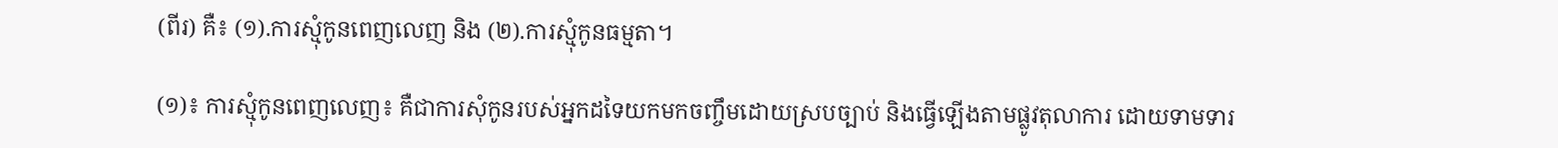(ពីរ) គឺ៖ (១).ការស្មុំកូនពេញលេញ និង (២).ការស្មុំកូនធម្មតា។

(១)៖ ការស្មុំកូនពេញលេញ៖ គឺជាការសុំកូនរបស់អ្នកដទៃយកមកចញ្ចឹមដោយស្របច្បាប់ និងធ្វើឡើងតាមផ្លូវតុលាការ ដោយទាមទារ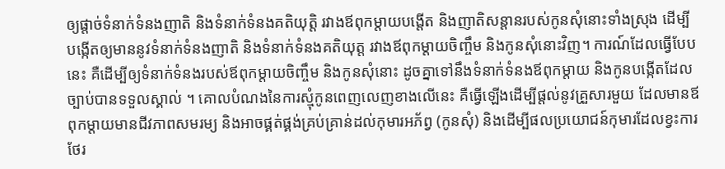ឲ្យផ្តាច់ទំនាក់ទំនងញាតិ និងទំនាក់ទំនងគតិយុត្តិ រវាងឪពុកម្តាយបង្តើត និងញាតិសន្តានរបស់កូនសុំនោះទាំងស្រុង ដើម្បីបង្កើតឲ្យមាននូវទំនាក់ទំនងញាតិ និងទំនាក់ទំនងគតិយុត្ត រវាងឪពុកម្តាយចិញ្ចឹម និងកូនសុំនោះវិញ។ ការណ៍ដែលធ្វើបែបនេះ គឺដើម្បីឲ្យទំនាក់ទំនងរបស់ឪពុកម្តាយចិញ្ចឹម និងកូនសុំនោះ ដូចគ្នាទៅនឹងទំនាក់ទំនងឪពុកម្តាយ និងកូនបង្កើតដែលច្បាប់បានទទួលស្គាល់ ។ គោលបំណងនៃការស្មុំកូនពេញលេញខាងលើនេះ គឺធ្វើឡើងដើម្បីផ្តល់នូវគ្រួសារមួយ ដែលមានឪពុកម្តាយមានជីវភាពសមរម្យ និងអាចផ្គត់ផ្គង់គ្រប់គ្រាន់ដល់កុមារអភ័ព្វ (កូនសុំ) និងដើម្បីផលប្រយោជន៍កុមារដែលខ្វះការថែរ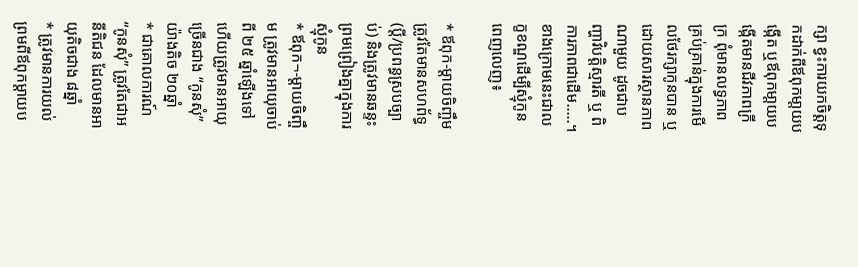ក្សា ខ្វះការយកចិត្តទុកដាក់ពីឪពុកមា្តយបង្កើត ឬឪពុកមា្តយបង្កើតមានជីវភាពក្រីក្រ ពុំមានលទ្ធភាពគ្រប់គ្រាន់ក្នុងការមើលថែរក្សាកូនបាន ឬ ដោយសារស្ថានភាពណាមួយ ដូចជាបញ្ហាវិបត្តិស្មារតី ឬ ពិការភាពជាដើម.....។ ខាងក្រោមនេះជាលក្ខខណ្ឌដើម្បីស្មុំកូនពេញលេញ៖

* ឪពុក-ម្តាយចិញ្ចឹម ត្រូវតែមានសហព័ទ្ធ(ប្តី/ប្រពន្ធស្របច្បាប់) និងត្រូវមានឆន្ទះព្រមព្រៀងគ្នាក្នុងការស្មុំកូន
* ឪពុក¬-ម្តាយចិញ្ចឹម ត្រូវមានអាយុចាប់ពី ២៥ ឆ្នាំឡើងទៅ ហើយត្រូវមានអាយុច្រើនជាង “កូនសុំ” យ៉ាងតិច ២០ឆ្នាំ
* ជាគោលការណ៍ “កូនសុំ” ត្រូវតែជាអនីតិជន ដែលមានអាយុតិចជាង ៨ឆ្នាំ
* ត្រូវមានការយល់ព្រមពីឪពុកម្តាយប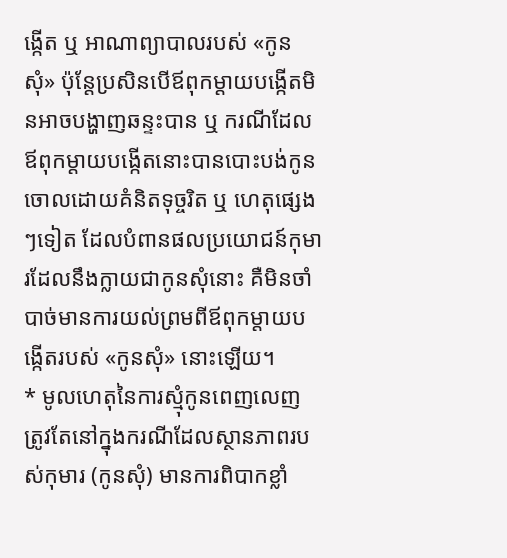ង្កើត ឬ អាណាព្យាបាលរបស់ «កូនសុំ» ប៉ុន្តែប្រសិនបើឪពុកម្តាយបង្កើតមិនអាចបង្ហាញឆន្ទះបាន ឬ ករណីដែលឪពុកម្តាយបង្កើតនោះបានបោះបង់កូនចោលដោយគំនិតទុច្ចរិត ឬ ហេតុផ្សេងៗទៀត ដែលបំពានផលប្រយោជន៍កុមារដែលនឹងក្លាយជាកូនសុំនោះ គឺមិនចាំបាច់មានការយល់ព្រមពីឪពុកម្តាយបង្កើតរបស់ «កូនសុំ» នោះឡើយ។
* មូលហេតុនៃការស្មុំកូនពេញលេញ ត្រូវតែនៅក្នុងករណីដែលស្ថានភាពរបស់កុមារ (កូនសុំ) មានការពិបាកខ្លាំ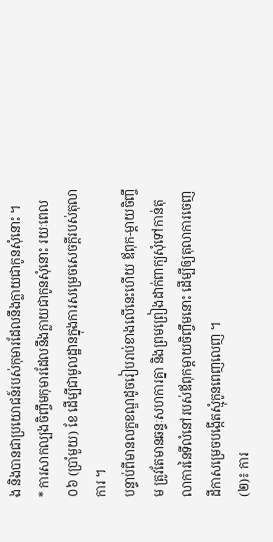ង និងបានជាប្រយោជន៍របស់កុមារដែលនឹងក្លាយជាកូនសុំនោះ ។
* ការសាកល្បងចិញ្ចឹមកុមារដែលនឹងក្លាយជាកូនសុំនោះ រយៈពេល ០៦ (ប្រាំមួយ) ខែ ដើម្បីជាមូលដ្ឋានក្នុងការសម្រេចសេចក្តីរបស់តុលាការ ។
បន្ទាប់ពីមានលក្ខខណ្ឌដូចរៀបរាប់ខាងលើនេះហើយ ឪពុក-ម្តាយចិញ្ចឹម ត្រូវតែមានឆន្ទៈសហការគ្នា និងព្រមព្រៀងដាក់ពាក្យសុំទៅកាន់តុលាការនៃទីលំនៅរបស់ឪពុកម្ដាយចិញ្ចឹមនោះ ដើម្បីឲ្យតុលាការចេញដីកាសម្រេចបង្កើតស្មុំកូនពេញលេញ ។
(២)៖ ការ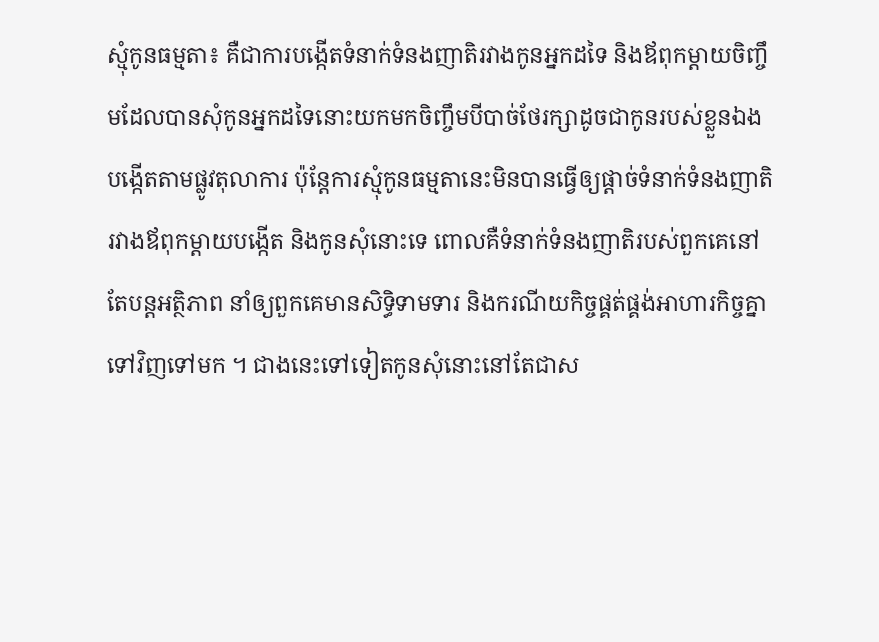ស្មុំកូនធម្មតា៖ គឺជាការបង្កើតទំនាក់ទំនងញាតិរវាងកូនអ្នកដទៃ និងឪពុកម្តាយចិញ្ចឹមដែលបានសុំកូនអ្នកដទៃនោះយកមកចិញ្ចឹមបីបាច់ថែរក្សាដូចជាកូនរបស់ខ្លួនឯង បង្កើតតាមផ្លូវតុលាការ ប៉ុន្តែការស្មុំកូនធម្មតានេះមិនបានធ្វើឲ្យផ្តាច់ទំនាក់ទំនងញាតិរវាងឪពុកម្តាយបង្កើត និងកូនសុំនោះទេ ពោលគឺទំនាក់ទំនងញាតិរបស់ពួកគេនៅតែបន្តអត្ថិភាព នាំឲ្យពួកគេមានសិទ្ធិទាមទារ និងករណីយកិច្ចផ្គត់ផ្គង់អាហារកិច្ចគ្នាទៅវិញទៅមក ។ ជាងនេះទៅទៀតកូនសុំនោះនៅតែជាស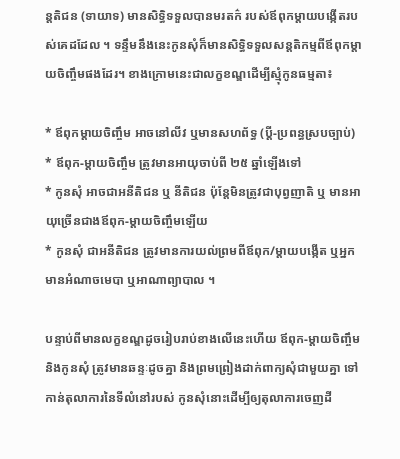ន្តតិជន (ទាយាទ) មានសិទ្ធិទទួលបានមរតក៌ របស់ឪពុកម្តាយបង្កើតរបស់គេដដែល ។ ទន្ទឹមនឹងនេះកូនសុំក៏មានសិទ្ធិទទួលសន្តតិកម្មពីឪពុកម្ដាយចិញ្ចឹមផងដែរ។ ខាងក្រោមនេះជាលក្ខខណ្ឌដើម្បីស្មុំកូនធម្មតា៖

* ឪពុកម្តាយចិញ្ចឹម អាចនៅលីវ ឬមានសហព័ទ្ធ (ប្តី-ប្រពន្ធស្របច្បាប់)
* ឪពុក-ម្តាយចិញ្ចឹម ត្រូវមានអាយុចាប់ពី ២៥ ឆ្នាំឡើងទៅ
* កូនសុំ អាចជាអនីតិជន ឬ នីតិជន ប៉ុន្តែមិនត្រូវជាបុព្វញាតិ ឬ មានអាយុច្រើនជាងឪពុក-ម្តាយចិញ្ចឹមឡើយ
* កូនសុំ ជាអនីតិជន ត្រូវមានការយល់ព្រមពីឪពុក/ម្តាយបង្កើត ឬអ្នកមានអំណាចមេបា ឬអាណាព្យាបាល ។

បន្ទាប់ពីមានលក្ខខណ្ឌដូចរៀបរាប់ខាងលើនេះហើយ ឪពុក-ម្តាយចិញ្ចឹម និងកូនសុំ ត្រូវមានឆន្ទៈដូចគ្នា និងព្រមព្រៀងដាក់ពាក្យសុំជាមួយគ្នា ទៅកាន់តុលាការនៃទីលំនៅរបស់ កូនសុំនោះដើម្បីឲ្យតុលាការចេញដី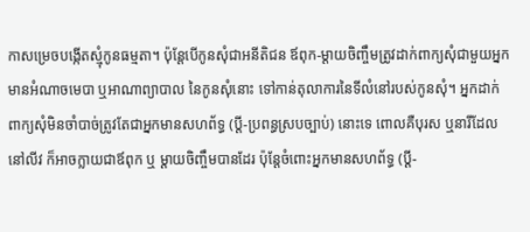កាសម្រេចបង្កើតស្មុំកូនធម្មតា។ ប៉ុន្តែបើកូនសុំជាអនីតិជន ឪពុក-ម្តាយចិញ្ចឹមត្រូវដាក់ពាក្យសុំជាមួយអ្នកមានអំណាចមេបា ឬអាណាព្យាបាល នៃកូនសុំនោះ ទៅកាន់តុលាការនៃទីលំនៅរបស់កូនសុំ។ អ្នកដាក់ពាក្យសុំមិនចាំបាច់ត្រូវតែជាអ្នកមានសហព័ទ្ធ (ប្ដី-ប្រពន្ធស្របច្បាប់) នោះទេ ពោលគឺបុរស ឬនារីដែលនៅលីវ ក៏អាចក្លាយជាឪពុក ឬ ម្ដាយចិញ្ចឹមបានដែរ ប៉ុន្តែចំពោះអ្នកមានសហព័ទ្ធ (ប្ដី-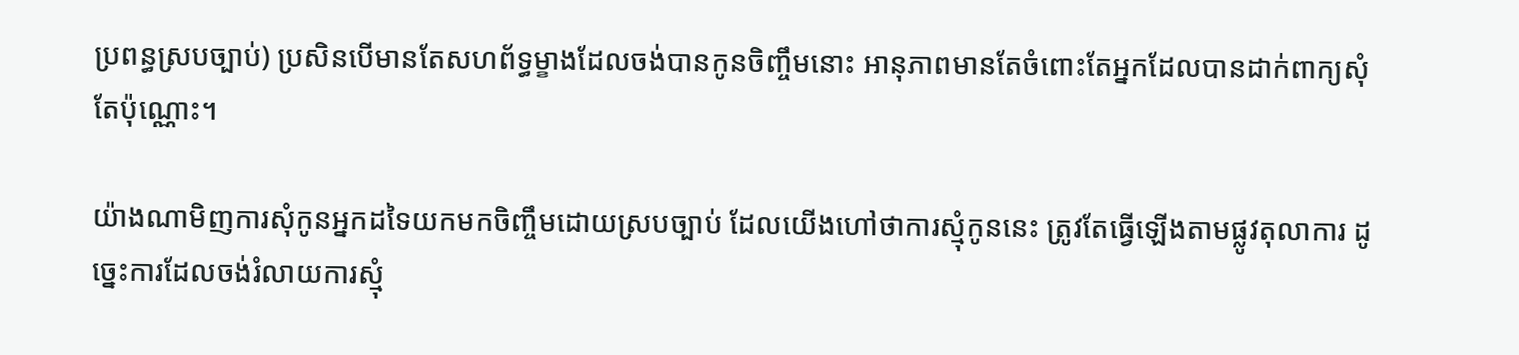ប្រពន្ធស្របច្បាប់) ប្រសិនបើមានតែសហព័ទ្ធម្ខាងដែលចង់បានកូនចិញ្ចឹមនោះ អានុភាពមានតែចំពោះតែអ្នកដែលបានដាក់ពាក្យសុំតែប៉ុណ្ណោះ។

យ៉ាងណាមិញការសុំកូនអ្នកដទៃយកមកចិញ្ចឹមដោយស្របច្បាប់ ដែលយើងហៅថាការស្មុំកូននេះ ត្រូវតែធ្វើឡើងតាមផ្លូវតុលាការ ដូច្នេះការដែលចង់រំលាយការស្មុំ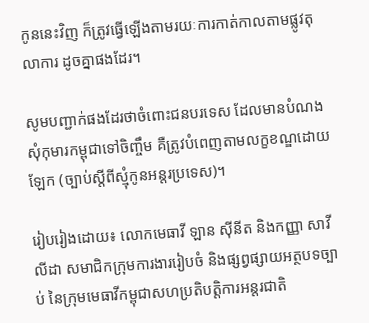កូននេះវិញ ក៏ត្រូវធ្វើឡើងតាមរយៈការកាត់កាលតាមផ្លូវតុលាការ ដូចគ្នាផងដែរ។

សូមបញ្ជាក់ផងដែរថាចំពោះជនបរទេស ដែលមានបំណងសុំកុមារកម្ពុជាទៅចិញ្ចឹម គឺត្រូវបំពេញតាមលក្ខខណ្ឌដោយឡែក (ច្បាប់ស្តីពីស្មុំកូនអន្តរប្រទេស)។

រៀបរៀងដោយ៖ លោកមេធាវី ឡាន ស៊ីនីត និងកញ្ញា សាវី លីដា សមាជិកក្រុមការងាររៀបចំ និងផ្សព្វផ្សាយអត្ថបទច្បាប់ នៃក្រុមមេធាវីកម្ពុជាសហប្រតិបត្តិការអន្តរជាតិ